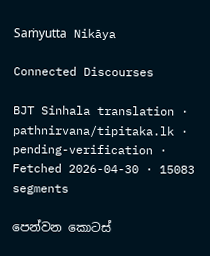Saṁyutta Nikāya

Connected Discourses

BJT Sinhala translation · pathnirvana/tipitaka.lk · pending-verification · Fetched 2026-04-30 · 15083 segments

පෙන්වන කොටස්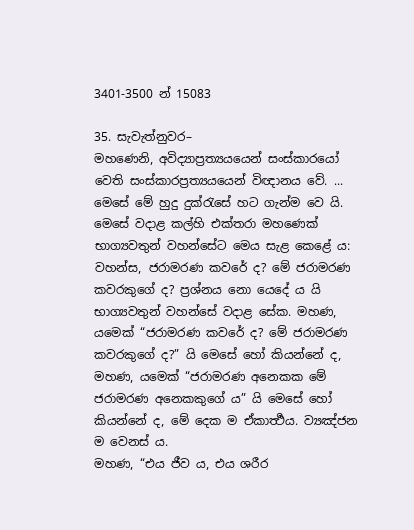3401-3500 න් 15083

35. සැවැත්නුවර–
මහණෙනි, අවිද්‍යාප්‍රත්‍යයයෙන් සංස්කාරයෝ වෙති සංස්කාරප්‍රත්‍යයයෙන් විඥානය වේ. ... මෙසේ මේ හුදු දුක්රැසේ හට ගැන්ම වෙ යි.
මෙසේ වදාළ කල්හි එක්තරා මහණෙක් භාග්‍යවතුන් වහන්සේට මෙය සැළ කෙළේ ය: වහන්ස, ජරාමරණ කවරේ ද? මේ ජරාමරණ කවරකුගේ ද? ප්‍රශ්නය නො යෙදේ ය යි භාග්‍යවතුන් වහන්සේ වදාළ සේක. මහණ, යමෙක් “ජරාමරණ කවරේ ද? මේ ජරාමරණ කවරකුගේ ද?” යි මෙසේ හෝ කියන්නේ ද, මහණ, යමෙක් “ජරාමරණ අනෙකක මේ ජරාමරණ අනෙකකුගේ ය” යි මෙසේ හෝ කියන්නේ ද, මේ දෙක ම ඒකාර්‍ත්‍ථය. ව්‍යඤ්ජන ම වෙනස් ය.
මහණ, “එය ජීව ය, එය ශරීර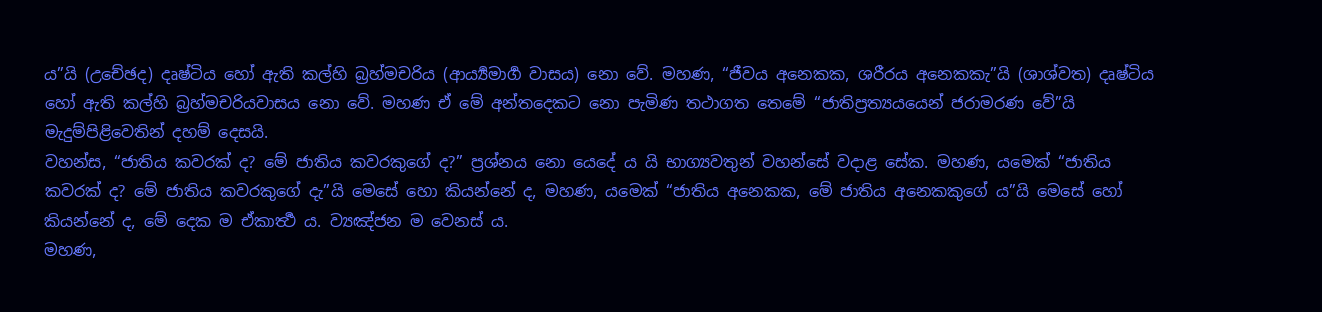ය”යි (උචේඡද) දෘෂ්ටිය හෝ ඇති කල්හි බ්‍රහ්මචරිය (ආර්‍ය්‍යමාර්‍ග වාසය) නො වේ. මහණ, “ජීවය අනෙකක, ශරීරය අනෙකකැ”යි (ශාශ්වත) දෘෂ්ටිය හෝ ඇති කල්හි බ්‍රහ්මචරියවාසය නො වේ. මහණ ඒ මේ අන්තදෙකට නො පැමිණ තථාගත තෙමේ “ජාතිප්‍රත්‍යයයෙන් ජරාමරණ වේ”යි මැදුම්පිළිවෙතින් දහම් දෙසයි.
වහන්ස, “ජාතිය කවරක් ද? මේ ජාතිය කවරකුගේ ද?” ප්‍රශ්නය නො යෙදේ ය යි භාග්‍යවතුන් වහන්සේ වදාළ සේක. මහණ, යමෙක් “ජාතිය කවරක් ද? මේ ජාතිය කවරකුගේ දැ”යි මෙසේ හො කියන්නේ ද, මහණ, යමෙක් “ජාතිය අනෙකක, මේ ජාතිය අනෙකකුගේ ය”යි මෙසේ හෝ කියන්නේ ද, මේ දෙක ම ඒකාර්‍ත්‍ථ ය. ව්‍යඤ්ජන ම වෙනස් ය.
මහණ,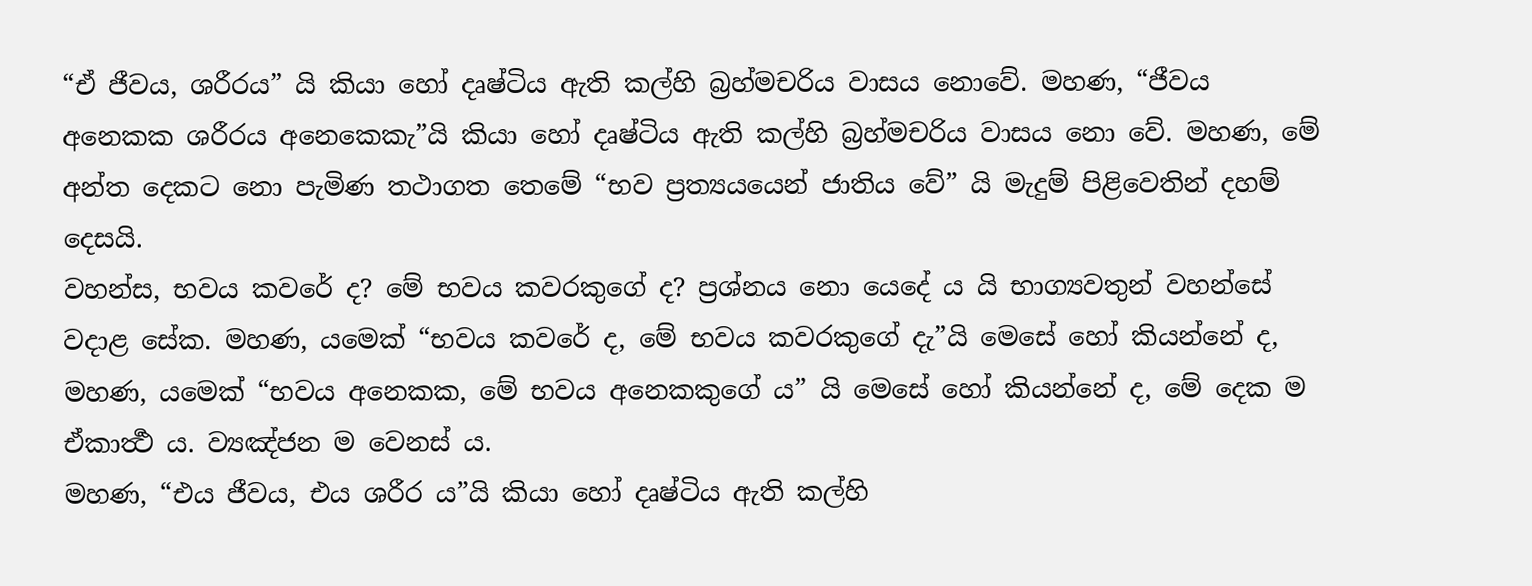“ඒ ජීවය, ශරීරය” යි කියා හෝ දෘෂ්ටිය ඇති කල්හි බ්‍රහ්මචරිය වාසය නොවේ. මහණ, “ජීවය අනෙකක ශරීරය අනෙකෙකැ”යි කියා හෝ දෘෂ්ටිය ඇති කල්හි බ්‍රහ්මචරිය වාසය නො වේ. මහණ, මේ අන්ත දෙකට නො පැමිණ තථාගත තෙමේ “භව ප්‍රත්‍යයයෙන් ජාතිය වේ” යි මැදුම් පිළිවෙතින් දහම් දෙසයි.
වහන්ස, භවය කවරේ ද? මේ භවය කවරකුගේ ද? ප්‍රශ්නය නො යෙදේ ය යි භාග්‍යවතුන් වහන්සේ වදාළ සේක. මහණ, යමෙක් “භවය කවරේ ද, මේ භවය කවරකුගේ දැ”යි මෙසේ හෝ කියන්නේ ද, මහණ, යමෙක් “භවය අනෙකක, මේ භවය අනෙකකුගේ ය” යි මෙසේ හෝ කියන්නේ ද, මේ දෙක ම ඒකාර්‍ත්‍ථ ය. ව්‍යඤ්ජන ම වෙනස් ය.
මහණ, “එය ජීවය, එය ශරීර ය”යි කියා හෝ දෘෂ්ටිය ඇති කල්හි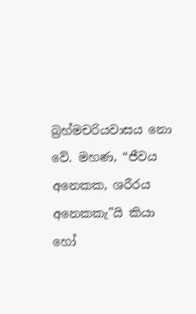බ්‍රහ්මචරියවාසය නො වේ. මහණ, “ජීවය අනෙකක, ශරීරය අනෙකකැ”යි කියා හෝ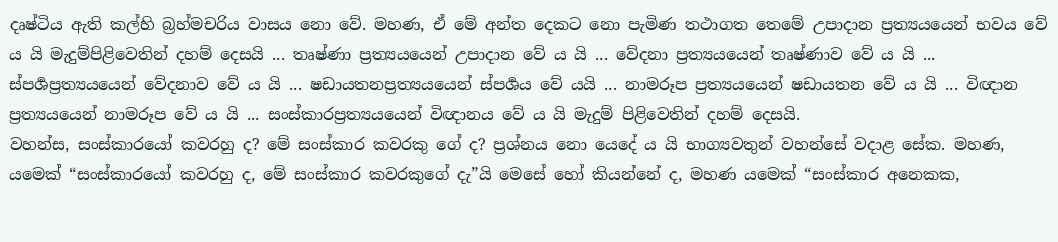දෘෂ්ටිය ඇති කල්හි බ්‍රහ්මචරිය වාසය නො වේ. මහණ, ඒ මේ අන්ත දෙකට නො පැමිණ තථාගත තෙමේ උපාදාන ප්‍රත්‍යයයෙන් භවය වේ ය යි මැදුම්පිළිවෙතින් දහම් දෙසයි ... තෘෂ්ණා ප්‍රත්‍යයයෙන් උපාදාන වේ ය යි ... වේදනා ප්‍රත්‍යයයෙන් තෘෂ්ණාව වේ ය යි ... ස්පර්‍ශප්‍රත්‍යයයෙන් වේදනාව වේ ය යි ... ෂඩායතනප්‍රත්‍යයයෙන් ස්පර්‍ශය වේ යයි ... නාමරූප ප්‍රත්‍යයයෙන් ෂඩායතන වේ ය යි ... විඥාන ප්‍රත්‍යයයෙන් නාමරූප වේ ය යි ... සංස්කාරප්‍රත්‍යයයෙන් විඥානය වේ ය යි මැදුම් පිළිවෙතින් දහම් දෙසයි.
වහන්ස, සංස්කාරයෝ කවරහු ද? මේ සංස්කාර කවරකු ගේ ද? ප්‍රශ්නය නො යෙදේ ය යි භාග්‍යවතුන් වහන්සේ වදාළ සේක. මහණ, යමෙක් “සංස්කාරයෝ කවරහු ද, මේ සංස්කාර කවරකුගේ දැ”යි මෙසේ හෝ කියන්නේ ද, මහණ යමෙක් “සංස්කාර අනෙකක,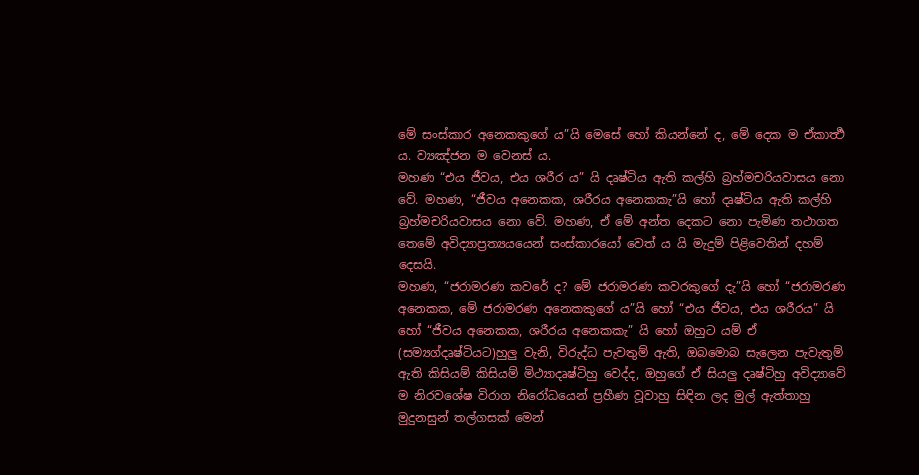මේ සංස්කාර අනෙකකුගේ ය”යි මෙසේ හෝ කියන්නේ ද, මේ දෙක ම ඒකාර්‍ත්‍ථ ය. ව්‍යඤ්ජන ම වෙනස් ය.
මහණ “එය ජීවය, එය ශරීර ය” යි දෘෂ්ටිය ඇති කල්හි බ්‍රහ්මචරියවාසය නො වේ. මහණ, “ජීවය අනෙකක, ශරීරය අනෙකකැ”යි හෝ දෘෂ්ටිය ඇති කල්හි බ්‍රහ්මචරියවාසය නො වේ. මහණ, ඒ මේ අන්ත දෙකට නො පැමිණ තථාගත තෙමේ අවිද්‍යාප්‍රත්‍යයයෙන් සංස්කාරයෝ වෙත් ය යි මැදුම් පිළිවෙතින් දහම් දෙසයි.
මහණ, “ජරාමරණ කවරේ ද? මේ ජරාමරණ කවරකුගේ දැ”යි හෝ “ජරාමරණ අනෙකක, මේ ජරාමරණ අනෙකකුගේ ය”යි හෝ “එය ජීවය, එය ශරීරය” යි හෝ “ජීවය අනෙකක, ශරීරය අනෙකකැ” යි හෝ ඔහුට යම් ඒ (සම්‍යග්දෘෂ්ටියට)හුලු වැනි, විරුද්ධ පැවතුම් ඇති, ඔබමොබ සැලෙන පැවැතුම් ඇති කිසියම් කිසියම් මිථ්‍යාදෘෂ්ටිහු වෙද්ද, ඔහුගේ ඒ සියලු දෘෂ්ටිහු අවිද්‍යාවේ ම නිරවශේෂ විරාග නිරෝධයෙන් ප්‍රහීණ වූවාහු සිඳින ලද මුල් ඇත්තාහු මුදුනසුන් තල්ගසක් මෙන්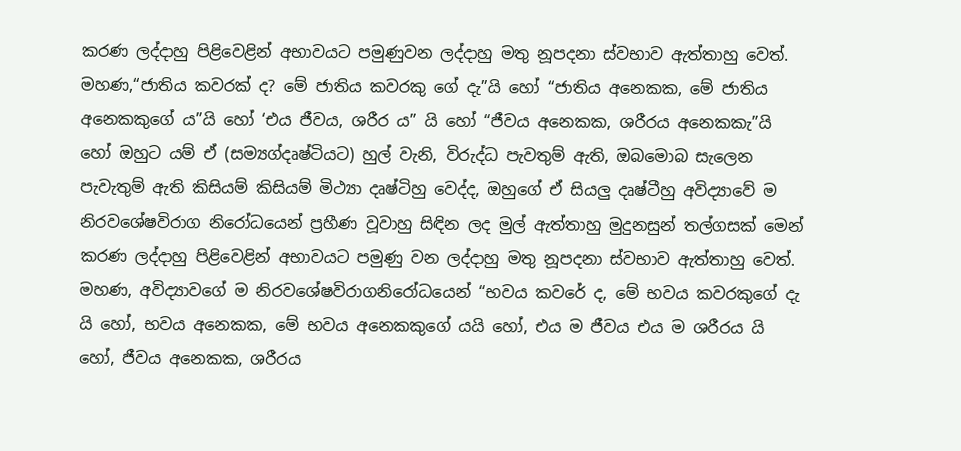කරණ ලද්දාහු පිළිවෙළින් අභාවයට පමුණුවන ලද්දාහු මතු නූපදනා ස්වභාව ඇත්තාහු වෙත්.
මහණ,“ජාතිය කවරක් ද? මේ ජාතිය කවරකු ගේ දැ”යි හෝ “ජාතිය අනෙකක, මේ ජාතිය අනෙකකුගේ ය”යි හෝ ‘එය ජීවය, ශරීර ය” යි හෝ “ජීවය අනෙකක, ශරීරය අනෙකකැ”යි හෝ ඔහුට යම් ඒ (සම්‍යග්දෘෂ්ටියට) හුල් වැනි, විරුද්ධ පැවතුම් ඇති, ඔබමොබ සැලෙන පැවැතුම් ඇති කිසියම් කිසියම් මිථ්‍යා දෘෂ්ටිහු වෙද්ද, ඔහුගේ ඒ සියලු දෘෂ්ටීහු අවිද්‍යාවේ ම නිරවශේෂවිරාග නිරෝධයෙන් ප්‍රහීණ වූවාහු සිඳින ලද මුල් ඇත්තාහු මුදුනසුන් තල්ගසක් මෙන් කරණ ලද්දාහු පිළිවෙළින් අභාවයට පමුණු වන ලද්දාහු මතු නූපදනා ස්වභාව ඇත්තාහු වෙත්.
මහණ, අවිද්‍යාවගේ ම නිරවශේෂවිරාගනිරෝධයෙන් “භවය කවරේ ද, මේ භවය කවරකුගේ දැ යි හෝ, භවය අනෙකක, මේ භවය අනෙකකුගේ යයි හෝ, එය ම ජීවය එය ම ශරීරය යි හෝ, ජීවය අනෙකක, ශරීරය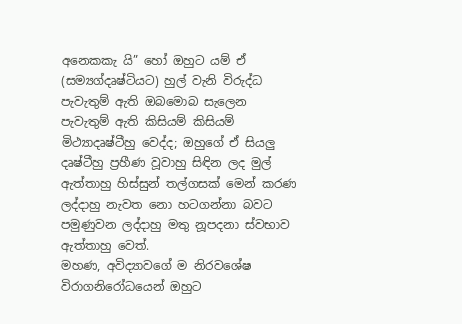අනෙකකැ යි” හෝ ඔහුට යම් ඒ (සම්‍යග්දෘෂ්ටියට) හුල් වැනි විරුද්ධ පැවැතුම් ඇති ඔබමොබ සැලෙන පැවැතුම් ඇති කිසියම් කිසියම් මිථ්‍යාදෘෂ්ටීහු වෙද්ද; ඔහුගේ ඒ සියලු දෘෂ්ටීහු ප්‍රහීණ වූවාහු සිඳින ලද මුල් ඇත්තාහු හිස්සුන් තල්ගසක් මෙන් කරණ ලද්දාහු නැවත නො හටගන්නා බවට පමුණුවන ලද්දාහු මතු නූපදනා ස්වභාව ඇත්තාහු වෙත්.
මහණ, අවිද්‍යාවගේ ම නිරවශේෂ විරාගනිරෝධයෙන් ඔහුට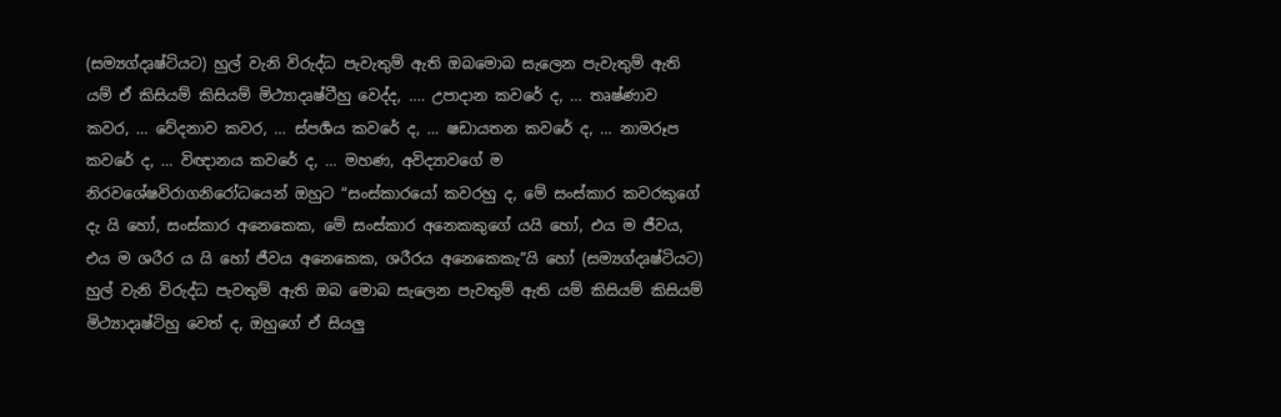(සම්‍යග්දෘෂ්ටියට) හුල් වැනි විරුද්ධ පැවැතුම් ඇති ඔබමොබ සැලෙන පැවැතුම් ඇති යම් ඒ කිසියම් කිසියම් මිථ්‍යාදෘෂ්ටීහු වෙද්ද, .... උපාදාන කවරේ ද, ... තෘෂ්ණාව කවර, ... වේදනාව කවර, ... ස්පර්‍ශය කවරේ ද, … ෂඩායතන කවරේ ද, … නාමරූප කවරේ ද, … විඥානය කවරේ ද, … මහණ, අවිද්‍යාවගේ ම නිරවශේෂවිරාගනිරෝධයෙන් ඔහුට “සංස්කාරයෝ කවරහු ද, මේ සංස්කාර කවරකුගේ දැ යි හෝ, සංස්කාර අනෙකෙක, මේ සංස්කාර අනෙකකුගේ යයි හෝ, එය ම ජීවය, එය ම ශරීර ය යි හෝ ජීවය අනෙකෙක, ශරීරය අනෙකෙකැ”යි හෝ (සම්‍යග්දෘෂ්ටියට) හුල් වැනි විරුද්ධ පැවතුම් ඇති ඔබ මොබ සැලෙන පැවතුම් ඇති යම් කිසියම් කිසියම් මිථ්‍යාදෘෂ්ටිහු වෙත් ද, ඔහුගේ ඒ සියලු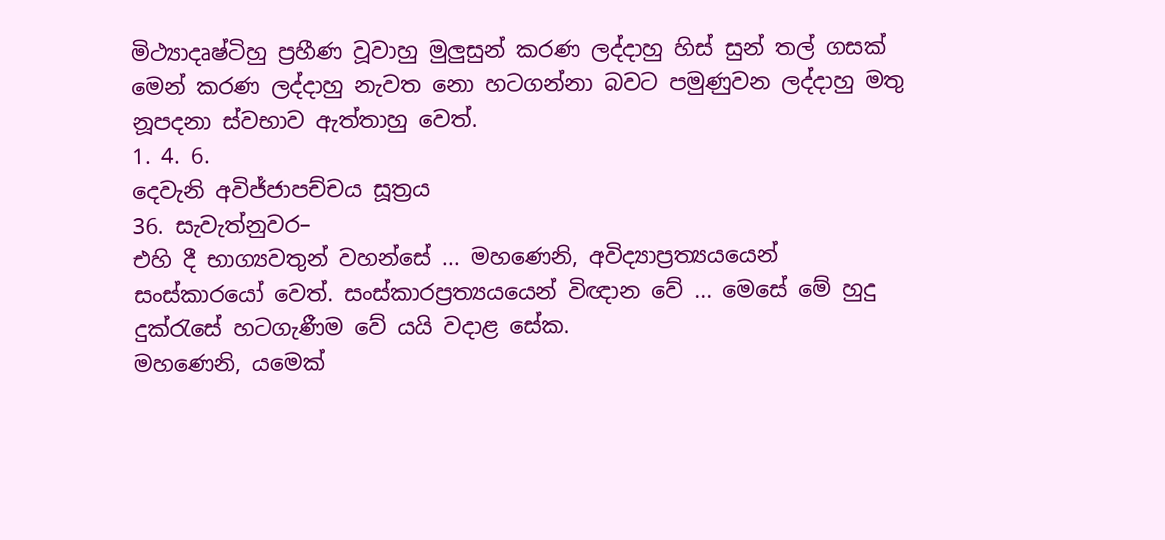මිථ්‍යාදෘෂ්ටිහු ප්‍රහීණ වූවාහු මුලුසුන් කරණ ලද්දාහු හිස් සුන් තල් ගසක් මෙන් කරණ ලද්දාහු නැවත නො හටගන්නා බවට පමුණුවන ලද්දාහු මතු නූපදනා ස්වභාව ඇත්තාහු වෙත්.
1. 4. 6.
දෙවැනි අවිජ්ජාපච්චය සූත්‍රය
36. සැවැත්නුවර–
එහි දී භාග්‍යවතුන් වහන්සේ ... මහණෙනි, අවිද්‍යාප්‍රත්‍යයයෙන් සංස්කාරයෝ වෙත්. සංස්කාරප්‍රත්‍යයයෙන් විඥාන වේ ... මෙසේ මේ හුදු දුක්රැසේ හටගැණීම වේ යයි වදාළ සේක.
මහණෙනි, යමෙක්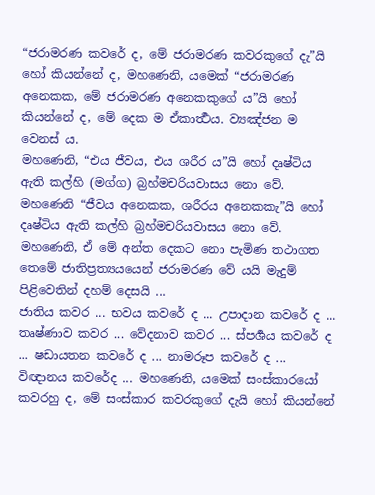“ජරාමරණ කවරේ ද, මේ ජරාමරණ කවරකුගේ දැ”යි හෝ කියන්නේ ද, මහණෙනි, යමෙක් “ජරාමරණ අනෙකක, මේ ජරාමරණ අනෙකකුගේ ය”යි හෝ කියන්නේ ද, මේ දෙක ම ඒකාර්‍ත්‍ථය. ව්‍යඤ්ජන ම වෙනස් ය.
මහණෙනි, “එය ජීවය, එය ශරීර ය”යි හෝ දෘෂ්ටිය ඇති කල්හි (මග්ග) බ්‍රහ්මචරියවාසය නො වේ. මහණෙනි “ජීවය අනෙකක, ශරීරය අනෙකකැ”යි හෝ දෘෂ්ටිය ඇති කල්හි බ්‍රහ්මචරියවාසය නො වේ. මහණෙනි, ඒ මේ අන්ත දෙකට නො පැමිණ තථාගත තෙමේ ජාතිප්‍රත්‍යයයෙන් ජරාමරණ වේ යයි මැදුම් පිළිවෙතින් දහම් දෙසයි ...
ජාතිය කවර ... භවය කවරේ ද ... උපාදාන කවරේ ද ... තෘෂ්ණාව කවර ... වේදනාව කවර ... ස්පර්‍ශය කවරේ ද ... ෂඩායතන කවරේ ද ... නාමරූප කවරේ ද ... විඥානය කවරේද ... මහණෙනි, යමෙක් සංස්කාරයෝ කවරහු ද, මේ සංස්කාර කවරකුගේ දැයි හෝ කියන්නේ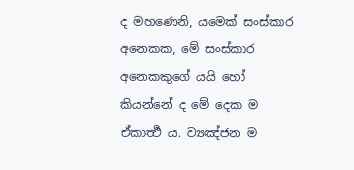ද මහණෙනි, යමෙක් සංස්කාර අනෙකක, මේ සංස්කාර අනෙකකුගේ යයි හෝ කියන්නේ ද මේ දෙක ම ඒකාර්‍ත්‍ථ ය. ව්‍යඤ්ජන ම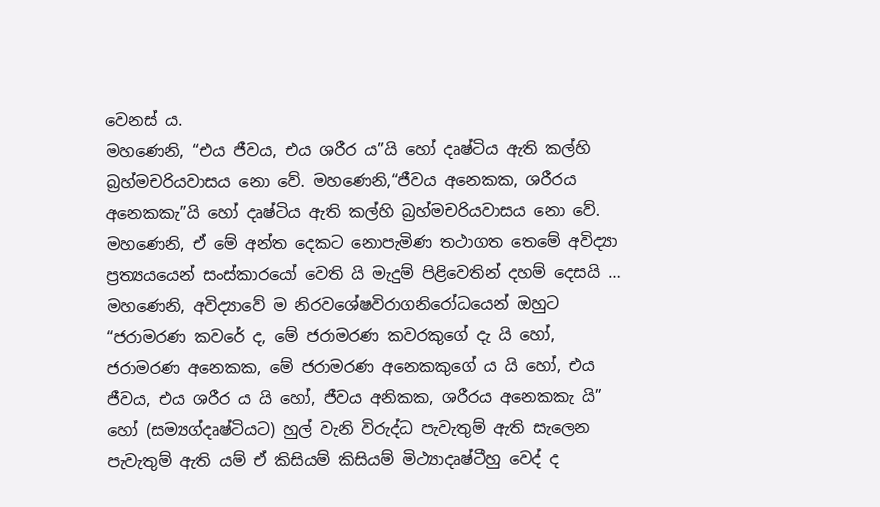වෙනස් ය.
මහණෙනි, “එය ජීවය, එය ශරීර ය”යි හෝ දෘෂ්ටිය ඇති කල්හි බ්‍රහ්මචරියවාසය නො වේ. මහණෙනි,“ජීවය අනෙකක, ශරීරය අනෙකකැ”යි හෝ දෘෂ්ටිය ඇති කල්හි බ්‍රහ්මචරියවාසය නො වේ. මහණෙනි, ඒ මේ අන්ත දෙකට නොපැමිණ තථාගත තෙමේ අවිද්‍යා ප්‍රත්‍යයයෙන් සංස්කාරයෝ වෙති යි මැදුම් පිළිවෙතින් දහම් දෙසයි …
මහණෙනි, අවිද්‍යාවේ ම නිරවශේෂවිරාගනිරෝධයෙන් ඔහුට “ජරාමරණ කවරේ ද, මේ ජරාමරණ කවරකුගේ දැ යි හෝ, ජරාමරණ අනෙකක, මේ ජරාමරණ අනෙකකුගේ ය යි හෝ, එය ජීවය, එය ශරීර ය යි හෝ, ජීවය අනිකක, ශරීරය අනෙකකැ යි” හෝ (සම්‍යග්දෘෂ්ටියට) හුල් වැනි විරුද්ධ පැවැතුම් ඇති සැලෙන පැවැතුම් ඇති යම් ඒ කිසියම් කිසියම් මිථ්‍යාදෘෂ්ටීහු වෙද් ද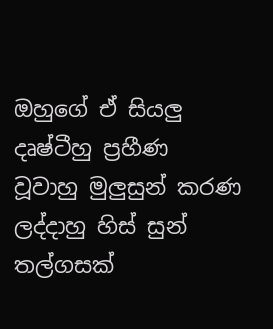ඔහුගේ ඒ සියලු දෘෂ්ටීහු ප්‍රහීණ වූවාහු මුලුසුන් කරණ ලද්දාහු හිස් සුන් තල්ගසක්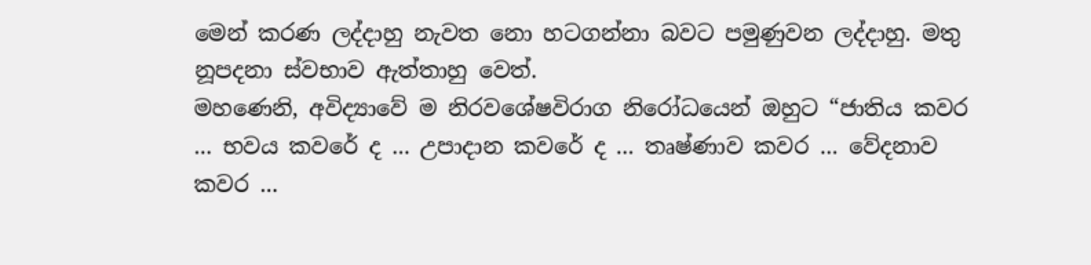මෙන් කරණ ලද්දාහු නැවත නො හටගන්නා බවට පමුණුවන ලද්දාහු. මතු නූපදනා ස්වභාව ඇත්තාහු වෙත්.
මහණෙනි, අවිද්‍යාවේ ම නිරවශේෂවිරාග නිරෝධයෙන් ඔහුට “ජාතිය කවර ... භවය කවරේ ද ... උපාදාන කවරේ ද ... තෘෂ්ණාව කවර ... වේදනාව කවර ...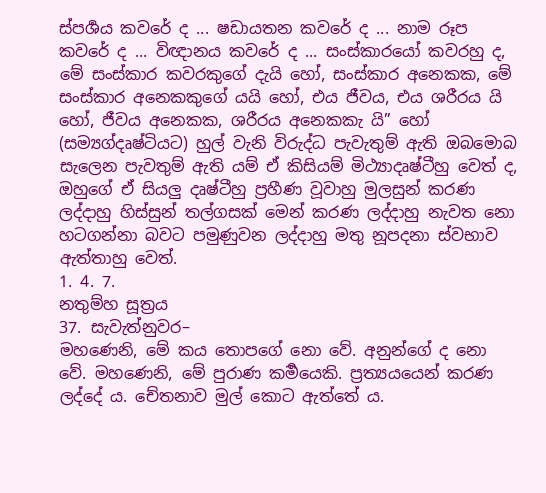ස්පර්‍ශය කවරේ ද ... ෂඩායතන කවරේ ද ... නාම රූප කවරේ ද ... විඥානය කවරේ ද ... සංස්කාරයෝ කවරහු ද, මේ සංස්කාර කවරකුගේ දැයි හෝ, සංස්කාර අනෙකක, මේ සංස්කාර අනෙකකුගේ යයි හෝ, එය ජීවය, එය ශරීරය යි හෝ, ජීවය අනෙකක, ශරීරය අනෙකකැ යි” හෝ (සම්‍යග්දෘෂ්ටියට) හුල් වැනි විරුද්ධ පැවැතුම් ඇති ඔබමොබ සැලෙන පැවතුම් ඇති යම් ඒ කිසියම් මිථ්‍යාදෘෂ්ටීහු වෙත් ද, ඔහුගේ ඒ සියලු දෘෂ්ටීහු ප්‍රහීණ වූවාහු මුලසුන් කරණ ලද්දාහු හිස්සුන් තල්ගසක් මෙන් කරණ ලද්දාහු නැවත නො හටගන්නා බවට පමුණුවන ලද්දාහු මතු නූපදනා ස්වභාව ඇත්තාහු වෙත්.
1. 4. 7.
නතුම්හ සූත්‍රය
37. සැවැත්නුවර–
මහණෙනි, මේ කය තොපගේ නො වේ. අනුන්ගේ ද නො වේ. මහණෙනි, මේ පුරාණ කර්‍මයෙකි. ප්‍රත්‍යයයෙන් කරණ ලද්දේ ය. චේතනාව මුල් කොට ඇත්තේ ය.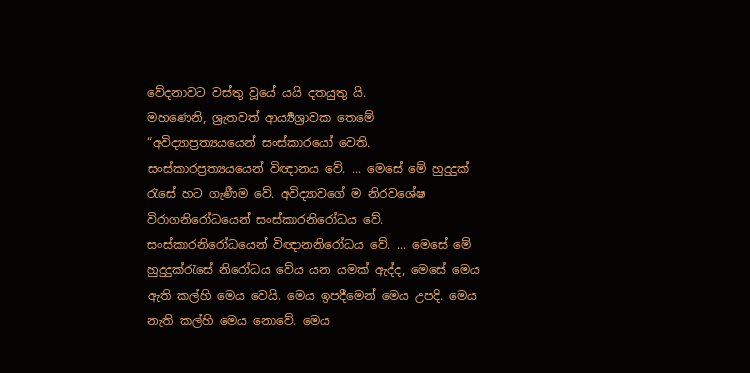වේදනාවට වස්තු වූයේ යයි දතයුතු යි.
මහණෙනි, ශ්‍රැතවත් ආර්‍ය්‍යශ්‍රාවක තෙමේ “අවිද්‍යාප්‍රත්‍යයයෙන් සංස්කාරයෝ වෙති. සංස්කාරප්‍රත්‍යයයෙන් විඥානය වේ. ... මෙසේ මේ හුදුදුක් රැසේ හට ගැණීම වේ. අවිද්‍යාවගේ ම නිරවශේෂ විරාගනිරෝධයෙන් සංස්කාරනිරෝධය වේ. සංස්කාරනිරෝධයෙන් විඥානනිරෝධය වේ. ... මෙසේ මේ හුදුදුක්රැසේ නිරෝධය වේය යන යමක් ඇද්ද, මෙසේ මෙය ඇති කල්හි මෙය වෙයි. මෙය ඉපදීමෙන් මෙය උපදි. මෙය නැති කල්හි මෙය නොවේ. මෙය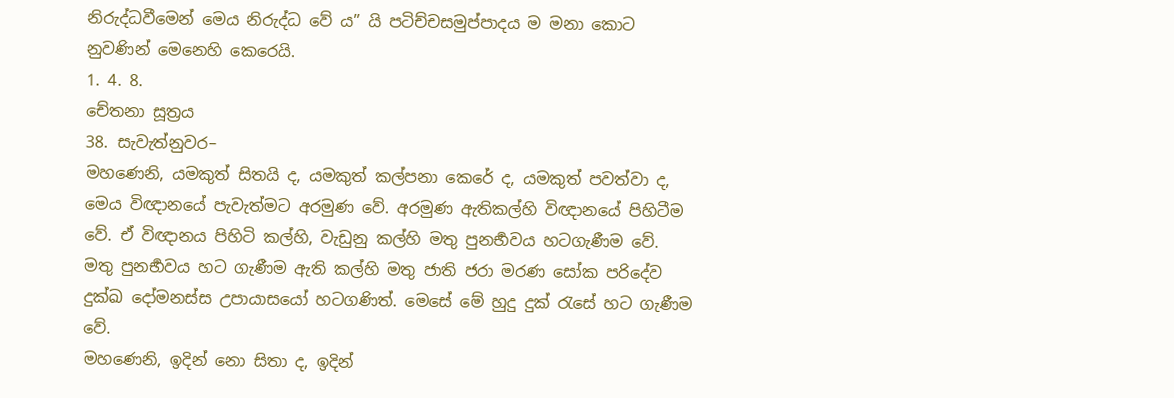නිරුද්ධවීමෙන් මෙය නිරුද්ධ වේ ය” යි පටිච්චසමුප්පාදය ම මනා කොට නුවණින් මෙනෙහි කෙරෙයි.
1. 4. 8.
චේතනා සූත්‍රය
38. සැවැත්නුවර–
මහණෙනි, යමකුත් සිතයි ද, යමකුත් කල්පනා කෙරේ ද, යමකුත් පවත්වා ද, මෙය විඥානයේ පැවැත්මට අරමුණ වේ. අරමුණ ඇතිකල්හි විඥානයේ පිහිටීම වේ. ඒ විඥානය පිහිටි කල්හි, වැඩුනු කල්හි මතු පුනර්‍භවය හටගැණීම වේ. මතු පුනර්‍භවය හට ගැණීම ඇති කල්හි මතු ජාති ජරා මරණ සෝක පරිදේව දුක්ඛ දෝමනස්ස උපායාසයෝ හටගණිත්. මෙසේ මේ හුදු දුක් රැසේ හට ගැණීම වේ.
මහණෙනි, ඉදින් නො සිතා ද, ඉදින්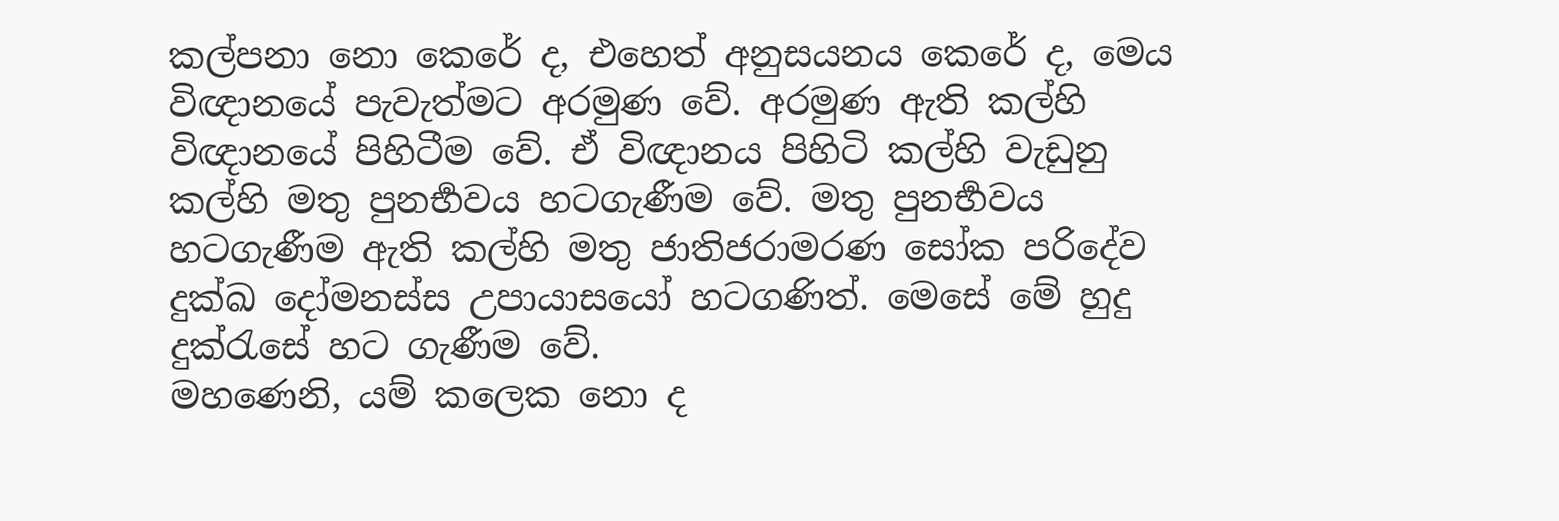කල්පනා නො කෙරේ ද, එහෙත් අනුසයනය කෙරේ ද, මෙය විඥානයේ පැවැත්මට අරමුණ වේ. අරමුණ ඇති කල්හි විඥානයේ පිහිටීම වේ. ඒ විඥානය පිහිටි කල්හි වැඩුනු කල්හි මතු පුනර්‍භවය හටගැණීම වේ. මතු පුනර්‍භවය හටගැණීම ඇති කල්හි මතු ජාතිජරාමරණ සෝක පරිදේව දුක්ඛ දෝමනස්ස උපායාසයෝ හටගණිත්. මෙසේ මේ හුදු දුක්රැසේ හට ගැණීම වේ.
මහණෙනි, යම් කලෙක නො ද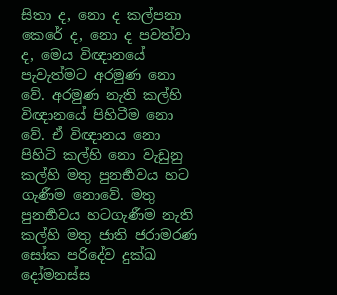සිතා ද, නො ද කල්පනා කෙරේ ද, නො ද පවත්වා ද, මෙය විඥානයේ පැවැත්මට අරමුණ නො වේ. අරමුණ නැති කල්හි විඥානයේ පිහිටීම නො වේ. ඒ විඥානය නො පිහිටි කල්හි නො වැඩුනු කල්හි මතු පුනර්‍භවය හට ගැණීම නොවේ. මතු පුනර්‍භවය හටගැණීම නැති කල්හි මතු ජාති ජරාමරණ සෝක පරිදේව දුක්ඛ දෝමනස්ස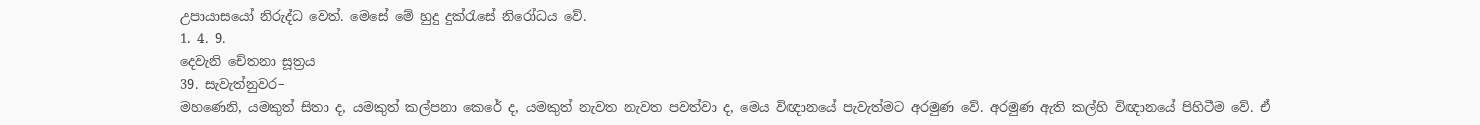උපායාසයෝ නිරුද්ධ වෙත්. මෙසේ මේ හුදු දුක්රැසේ නිරෝධය වේ.
1. 4. 9.
දෙවැනි චේතනා සූත්‍රය
39. සැවැත්නුවර–
මහණෙනි, යමකුත් සිතා ද, යමකුත් කල්පනා කෙරේ ද, යමකුත් නැවත නැවත පවත්වා ද, මෙය විඥානයේ පැවැත්මට අරමුණ වේ. අරමුණ ඇති කල්හි විඥානයේ පිහිටීම වේ. ඒ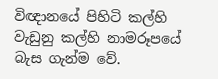විඥානයේ පිහිටි කල්හි වැඩුනු කල්හි නාමරූපයේ බැස ගැන්ම වේ.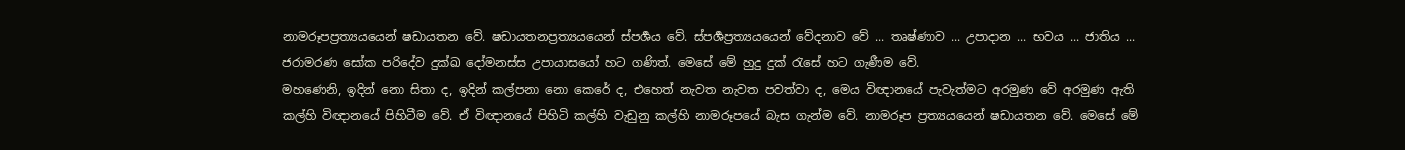නාමරූපප්‍රත්‍යයයෙන් ෂඩායතන වේ. ෂඩායතනප්‍රත්‍යයයෙන් ස්පර්‍ශය වේ. ස්පර්‍ශප්‍රත්‍යයයෙන් වේදනාව වේ ... තෘෂ්ණාව ... උපාදාන ... භවය ... ජාතිය ... ජරාමරණ සෝක පරිදේව දුක්ඛ දෝමනස්ස උපායාසයෝ හට ගණිත්. මෙසේ මේ හුදු දුක් රැසේ හට ගැණීම වේ.
මහණෙනි, ඉදින් නො සිතා ද, ඉදින් කල්පනා නො කෙරේ ද, එහෙත් නැවත නැවත පවත්වා ද, මෙය විඥානයේ පැවැත්මට අරමුණ වේ අරමුණ ඇති කල්හි විඥානයේ පිහිටීම වේ. ඒ විඥානයේ පිහිටි කල්හි වැඩුනු කල්හි නාමරූපයේ බැස ගැන්ම වේ. නාමරූප ප්‍රත්‍යයයෙන් ෂඩායතන වේ. මෙසේ මේ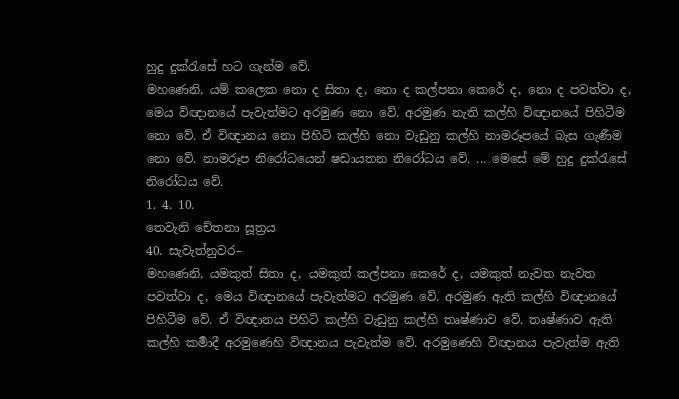හුදු දුක්රැසේ හට ගැන්ම වේ.
මහණෙනි, යම් කලෙක නො ද සිතා ද, නො ද කල්පනා කෙරේ ද, නො ද පවත්වා ද, මෙය විඥානයේ පැවැත්මට අරමුණ නො වේ. අරමුණ නැති කල්හි විඥානයේ පිහිටීම නො වේ. ඒ විඥානය නො පිහිටි කල්හි නො වැඩුනු කල්හි නාමරූපයේ බැස ගැණීම නො වේ. නාමරූප නිරෝධයෙන් ෂඩායතන නිරෝධය වේ. ... මෙසේ මේ හුදු දුක්රැසේ නිරෝධය වේ.
1. 4. 10.
තෙවැනි චේතනා සූත්‍රය
40. සැවැත්නුවර–
මහණෙනි, යමකුත් සිතා ද, යමකුත් කල්පනා කෙරේ ද, යමකුත් නැවත නැවත පවත්වා ද, මෙය විඥානයේ පැවැත්මට අරමුණ වේ. අරමුණ ඇති කල්හි විඥානයේ පිහිටීම වේ. ඒ විඥානය පිහිටි කල්හි වැඩුනු කල්හි තෘෂ්ණාව වේ. තෘෂ්ණාව ඇති කල්හි කර්‍මාදී අරමුණෙහි විඥානය පැවැත්ම වේ. අරමුණෙහි විඥානය පැවැත්ම ඇති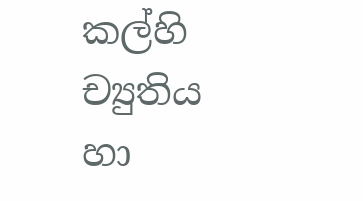කල්හි ච්‍යුතිය හා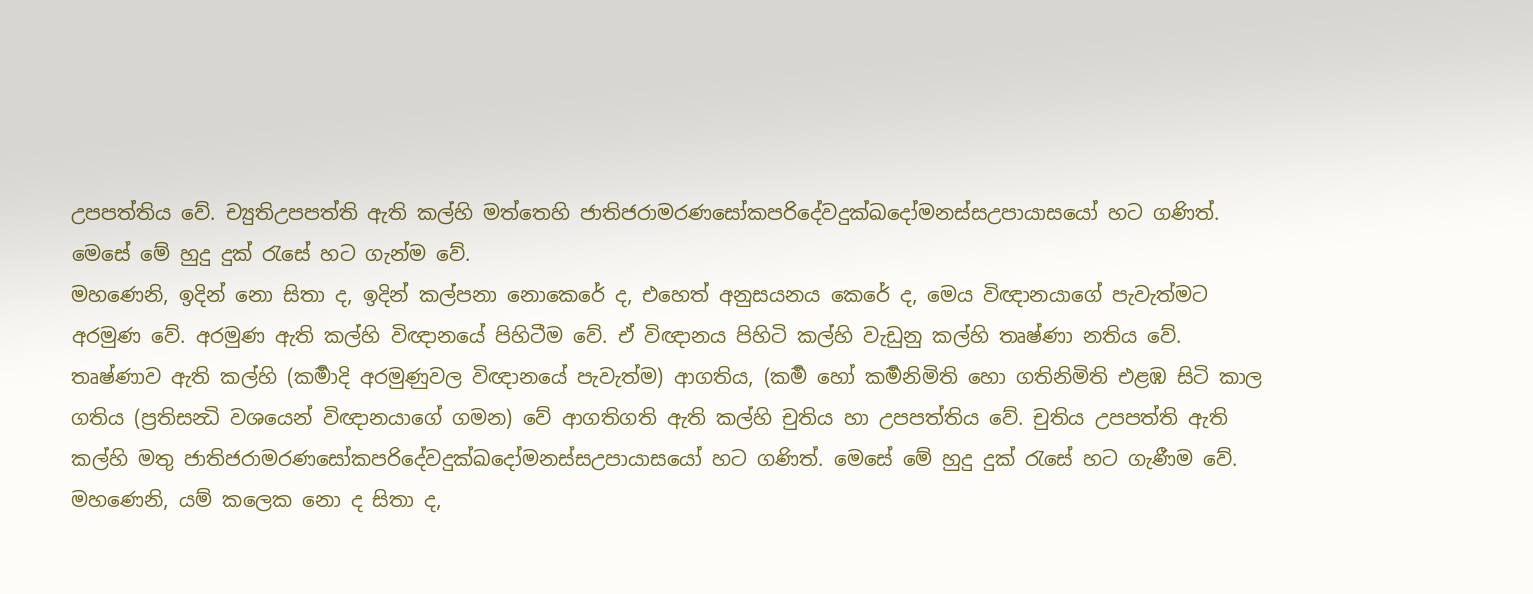උපපත්තිය වේ. ච්‍යුතිඋපපත්ති ඇති කල්හි මත්තෙහි ජාතිජරාමරණසෝකපරිදේවදුක්ඛදෝමනස්සඋපායාසයෝ හට ගණිත්. මෙසේ මේ හුදු දුක් රැසේ හට ගැන්ම වේ.
මහණෙනි, ඉදින් නො සිතා ද, ඉදින් කල්පනා නොකෙරේ ද, එහෙත් අනුසයනය කෙරේ ද, මෙය විඥානයාගේ පැවැත්මට අරමුණ වේ. අරමුණ ඇති කල්හි විඥානයේ පිහිටීම වේ. ඒ විඥානය පිහිටි කල්හි වැඩුනු කල්හි තෘෂ්ණා නතිය වේ. තෘෂ්ණාව ඇති කල්හි (කර්‍මාදි අරමුණුවල විඥානයේ පැවැත්ම) ආගතිය, (කර්‍ම හෝ කර්‍මනිමිති හො ගතිනිමිති එළඹ සිටි කාල ගතිය (ප්‍රතිසන්‍ධි වශයෙන් විඥානයාගේ ගමන) වේ ආගතිගති ඇති කල්හි චුතිය හා උපපත්තිය වේ. චුතිය උපපත්ති ඇති කල්හි මතු ජාතිජරාමරණසෝකපරිදේවදුක්ඛදෝමනස්සඋපායාසයෝ හට ගණිත්. මෙසේ මේ හුදු දුක් රැසේ හට ගැණීම වේ.
මහණෙනි, යම් කලෙක නො ද සිතා ද,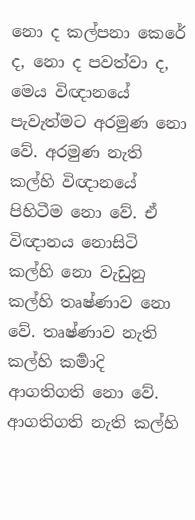නො ද කල්පනා කෙරේ ද, නො ද පවත්වා ද, මෙය විඥානයේ පැවැත්මට අරමුණ නො වේ. අරමුණ නැති කල්හි විඥානයේ පිහිටීම නො වේ. ඒ විඥානය නොසිටි කල්හි නො වැඩුනු කල්හි තෘෂ්ණාව නො වේ. තෘෂ්ණාව නැති කල්හි කර්‍මාදි ආගතිගති නො වේ. ආගතිගති නැති කල්හි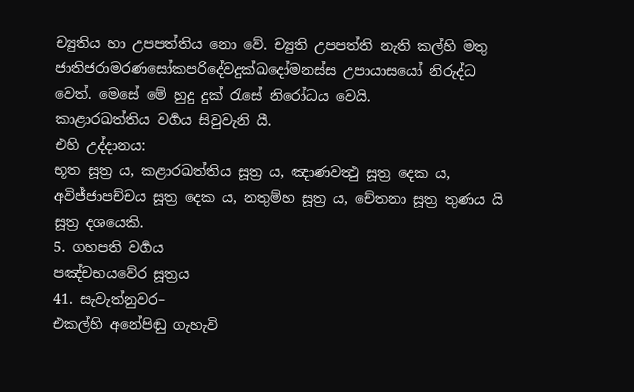ච්‍යුතිය හා උපපත්තිය නො වේ. ච්‍යුති උපපත්ති නැති කල්හි මතු ජාතිජරාමරණසෝකපරිදේවදුක්ඛදෝමනස්ස උපායාසයෝ නිරුද්ධ වෙත්. මෙසේ මේ හුදු දුක් රැසේ නිරෝධය වෙයි.
කාළාරඛත්තිය වර්‍ගය සිවුවැනි යී.
එහි උද්දානය:
භූත සූත්‍ර ය, කළාරඛත්තිය සූත්‍ර ය, ඤාණවත්‍ථු සූත්‍ර දෙක ය, අවිජ්ජාපච්චය සූත්‍ර දෙක ය, නතුම්හ සූත්‍ර ය, චේතනා සූත්‍ර තුණය යි සූත්‍ර දශයෙකි.
5. ගහපති වර්‍ගය
පඤ්චභයවේර සූත්‍රය
41. සැවැත්නුවර–
එකල්හි අනේපිඬු ගැහැවි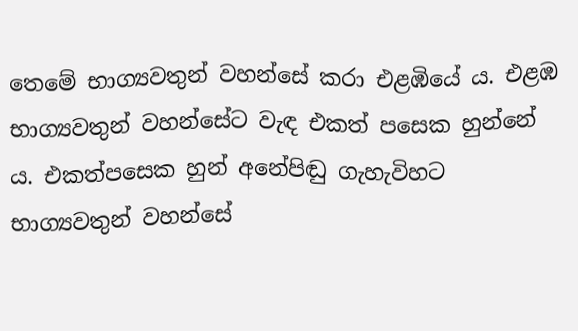තෙමේ භාග්‍යවතුන් වහන්සේ කරා එළඹියේ ය. එළඹ භාග්‍යවතුන් වහන්සේට වැඳ එකත් පසෙක හුන්නේ ය. එකත්පසෙක හුන් අනේපිඬු ගැහැවිහට භාග්‍යවතුන් වහන්සේ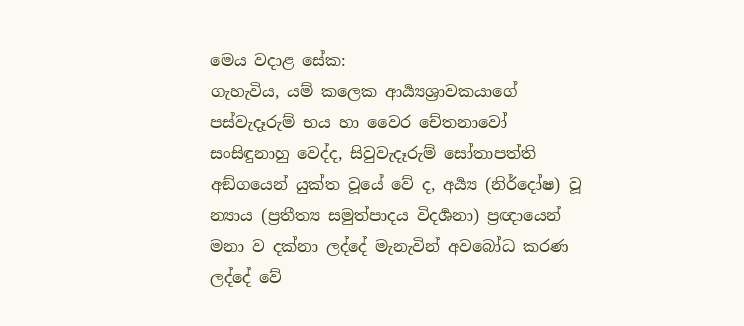මෙය වදාළ සේක:
ගැහැවිය, යම් කලෙක ආර්‍ය්‍යශ්‍රාවකයාගේ පස්වැදෑරුම් භය හා වෛර චේතනාවෝ සංසිඳුනාහු වෙද්ද, සිවුවැදෑරුම් සෝතාපත්ති අඞ්ගයෙන් යුක්ත වූයේ වේ ද, අර්‍ය්‍ය (නිර්දෝෂ) වූ න්‍යාය (ප්‍රතීත්‍ය සමුත්පාදය විදර්‍ශනා) ප්‍රඥායෙන් මනා ව දක්නා ලද්දේ මැනැවින් අවබෝධ කරණ ලද්දේ වේ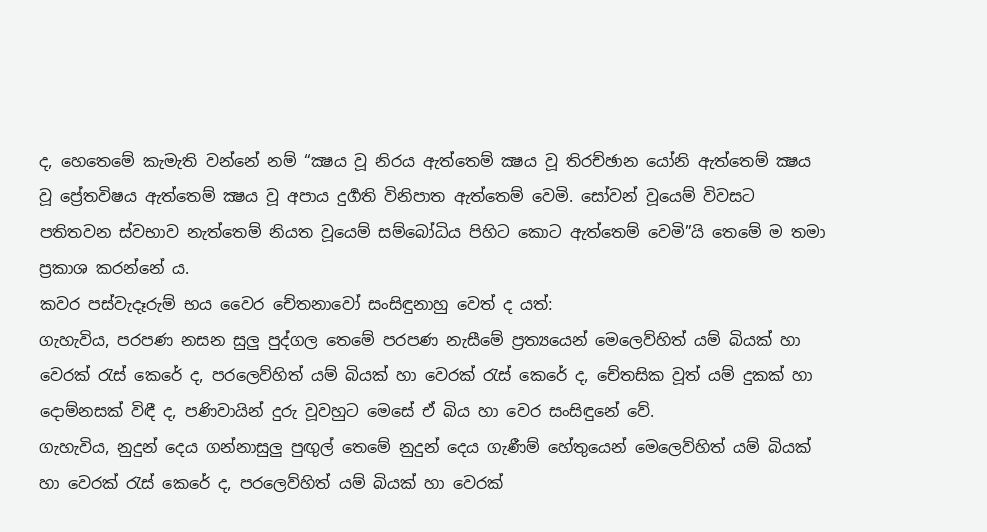ද, හෙතෙමේ කැමැති වන්නේ නම් “ක්‍ෂය වූ නිරය ඇත්තෙම් ක්‍ෂය වූ තිරච්ඡාන යෝනි ඇත්තෙම් ක්‍ෂය වූ ප්‍රේතවිෂය ඇත්තෙම් ක්‍ෂය වූ අපාය දුර්‍ගති විනිපාත ඇත්තෙම් වෙමි. සෝවන් වූයෙම් විවසට පතිතවන ස්වභාව නැත්තෙම් නියත වූයෙම් සම්බෝධිය පිහිට කොට ඇත්තෙම් වෙමි”යි තෙමේ ම තමා ප්‍රකාශ කරන්නේ ය.
කවර පස්වැදෑරුම් භය වෛර චේතනාවෝ සංසිඳුනාහු වෙත් ද යත්:
ගැහැවිය, පරපණ නසන සුලු පුද්ගල තෙමේ පරපණ නැසීමේ ප්‍රත්‍යයෙන් මෙලෙව්හිත් යම් බියක් හා වෙරක් රැස් කෙරේ ද, පරලෙව්හිත් යම් බියක් හා වෙරක් රැස් කෙරේ ද, චේතසික වූත් යම් දුකක් හා දොම්නසක් විඳී ද, පණිවායින් දුරු වූවහුට මෙසේ ඒ බිය හා වෙර සංසිඳුනේ වේ.
ගැහැවිය, නුදුන් දෙය ගන්නාසුලු පුඟුල් තෙමේ නුදුන් දෙය ගැණීම් හේතුයෙන් මෙලෙව්හිත් යම් බියක් හා වෙරක් රැස් කෙරේ ද, පරලෙව්හිත් යම් බියක් හා වෙරක්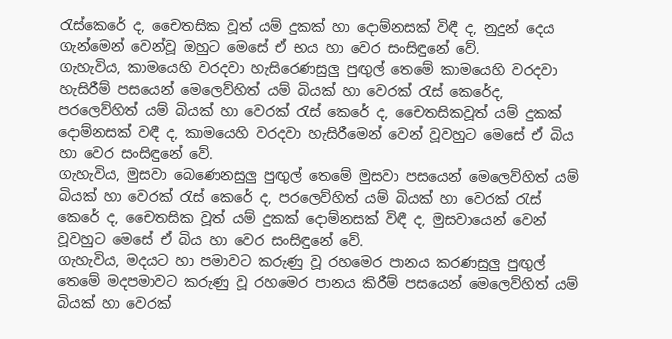රැස්කෙරේ ද, චෛතසික වූත් යම් දුකක් හා දොම්නසක් විඳී ද, නුදුන් දෙය ගැන්මෙන් වෙන්වූ ඔහුට මෙසේ ඒ භය හා වෙර සංසිඳුනේ වේ.
ගැහැවිය, කාමයෙහි වරදවා හැසිරෙණසුලු පුඟුල් තෙමේ කාමයෙහි වරදවා හැසිරීම් පසයෙන් මෙලෙව්හිත් යම් බියක් හා වෙරක් රැස් කෙරේද, පරලෙව්හිත් යම් බියක් හා වෙරක් රැස් කෙරේ ද, චෛතසිකවූත් යම් දුකක් දොම්නසක් වඳී ද, කාමයෙහි වරදවා හැසිරීමෙන් වෙන් වූවහුට මෙසේ ඒ බිය හා වෙර සංසිඳුනේ වේ.
ගැහැවිය, මුසවා බෙණෙනසුලු පුඟුල් තෙමේ මුසවා පසයෙන් මෙලෙව්හිත් යම් බියක් හා වෙරක් රැස් කෙරේ ද, පරලෙව්හිත් යම් බියක් හා වෙරක් රැස් කෙරේ ද, චෛතසික වූත් යම් දුකක් දොම්නසක් විඳී ද, මුසවායෙන් වෙන් වූවහුට මෙසේ ඒ බිය හා වෙර සංසිඳුනේ වේ.
ගැහැවිය, මදයට හා පමාවට කරුණු වූ රහමෙර පානය කරණසුලු පුඟුල් තෙමේ මදපමාවට කරුණු වූ රහමෙර පානය කිරීම් පසයෙන් මෙලෙව්හිත් යම් බියක් හා වෙරක්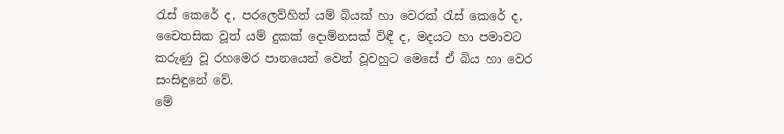රැස් කෙරේ ද, පරලෙව්හිත් යම් බියක් හා වෙරක් රැස් කෙරේ ද, චෛතසික වූත් යම් දුකක් දොම්නසක් විඳී ද, මදයට හා පමාවට කරුණු වූ රහමෙර පානයෙන් වෙන් වූවහුට මෙසේ ඒ බිය හා වෙර සංසිඳුනේ වේ.
මේ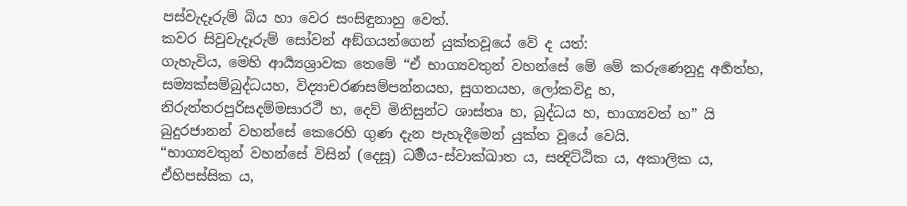පස්වැදෑරුම් බිය හා වෙර සංසිඳුනාහු වෙත්.
කවර සිවුවැදෑරුම් සෝවන් අඞ්ගයන්ගෙන් යුක්තවූයේ වේ ද යත්:
ගැහැවිය, මෙහි ආර්‍ය්‍යශ්‍රාවක තෙමේ “ඒ භාග්‍යවතුන් වහන්සේ මේ මේ කරුණෙනුදු අර්‍හත්හ, සම්‍යක්සම්බුද්ධයහ, විද්‍යාචරණසම්පන්නයහ, සුගතයහ, ලෝකවිදූ හ, නිරුත්තරපුරිසදම්මසාරථී හ, දෙව් මිනිසුන්ට ශාස්තෘ හ, බුද්ධය හ, භාග්‍යවත් හ” යි බුදුරජානන් වහන්සේ කෙරෙහි ගුණ දැන පැහැදීමෙන් යුක්ත වූයේ වෙයි.
“භාග්‍යවතුන් වහන්සේ විසින් (දෙසූ) ධර්‍මය-ස්වාක්ඛාත ය, සන්‍දිට්ඨික ය, අකාලික ය, ඒහිපස්සික ය,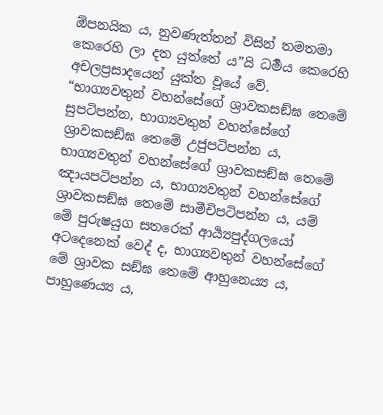ඕපනයික ය, නුවණැත්තන් විසින් තමතමා කෙරෙහි ලා දත යුත්තේ ය”යි ධර්‍මය කෙරෙහි අචලප්‍රසාදයෙන් යුක්ත වූයේ වේ.
“භාග්‍යවතුන් වහන්සේගේ ශ්‍රාවකසඞ්ඝ තෙමේ සුපටිපන්න, භාග්‍යවතුන් වහන්සේගේ ශ්‍රාවකසඞ්ඝ තෙමේ උජුපටිපන්න ය, භාග්‍යවතුන් වහන්සේගේ ශ්‍රාවකසඞ්ඝ තෙමේ ඤායපටිපන්න ය, භාග්‍යවතුන් වහන්සේගේ ශ්‍රාවකසඞ්ඝ තෙමේ සාමීචිපටිපන්න ය, යම් මේ පුරුෂයුග සතරෙක් ආර්‍ය්‍යපුද්ගලයෝ අටදෙනෙක් වෙද් ද, භාග්‍යවතුන් වහන්සේගේ මේ ශ්‍රාවක සඞ්ඝ තෙමේ ආහුනෙය්‍ය ය, පාහුණෙය්‍ය ය,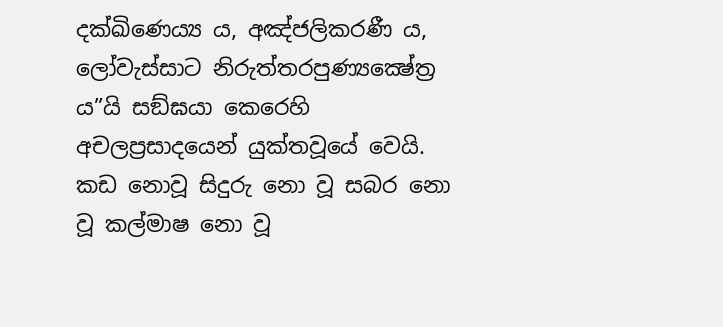දක්ඛිණෙය්‍ය ය, අඤ්ජලිකරණී ය, ලෝවැස්සාට නිරුත්තරපුණ්‍යක්‍ෂේත්‍ර ය”යි සඞ්ඝයා කෙරෙහි අචලප්‍රසාදයෙන් යුක්තවූයේ වෙයි.
කඩ නොවූ සිදුරු නො වූ සබර නො වූ කල්මාෂ නො වූ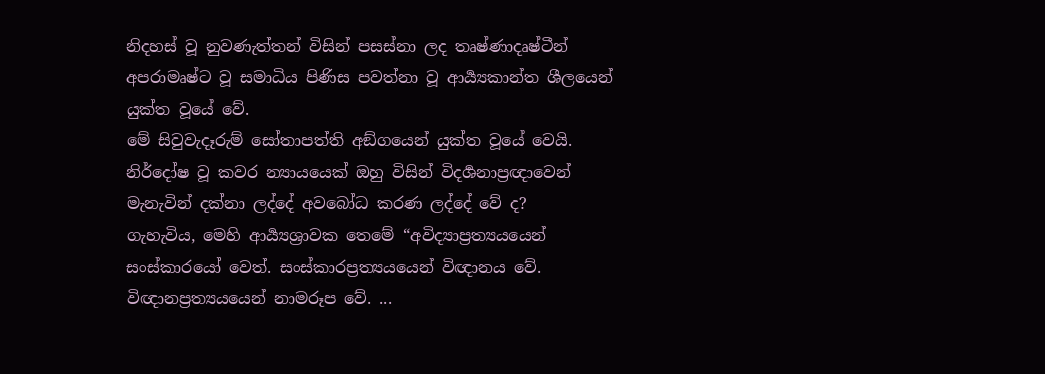නිදහස් වූ නුවණැත්තන් විසින් පසස්නා ලද තෘෂ්ණාදෘෂ්ටීන් අපරාමෘෂ්ට වූ සමාධිය පිණිස පවත්නා වූ ආර්‍ය්‍යකාන්ත ශීලයෙන් යුක්ත වූයේ වේ.
මේ සිවුවැදෑරුම් සෝතාපත්ති අඞ්ගයෙන් යුක්ත වූයේ වෙයි.
නිර්දෝෂ වූ කවර න්‍යායයෙක් ඔහු විසින් විදර්‍ශනාප්‍රඥාවෙන් මැනැවින් දක්නා ලද්දේ අවබෝධ කරණ ලද්දේ වේ ද?
ගැහැවිය, මෙහි ආර්‍ය්‍යශ්‍රාවක තෙමේ “අවිද්‍යාප්‍රත්‍යයයෙන් සංස්කාරයෝ වෙත්. සංස්කාරප්‍රත්‍යයයෙන් විඥානය වේ. විඥානප්‍රත්‍යයයෙන් නාමරූප වේ. ...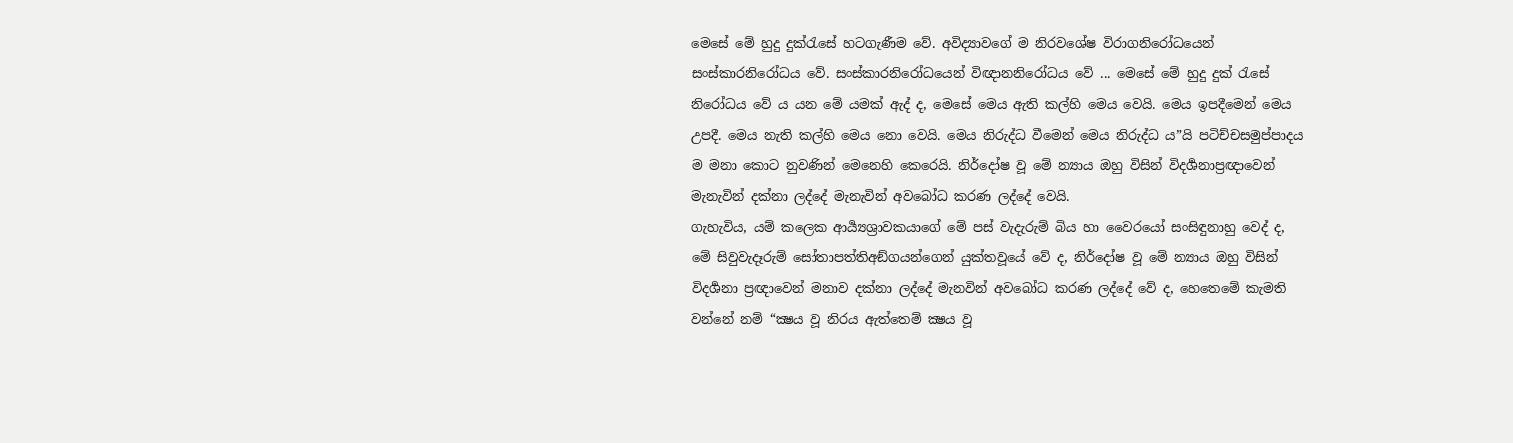මෙසේ මේ හුදු දුක්රැසේ හටගැණීම වේ. අවිද්‍යාවගේ ම නිරවශේෂ විරාගනිරෝධයෙන් සංස්කාරනිරෝධය වේ. සංස්කාරනිරෝධයෙන් විඥානනිරෝධය වේ ... මෙසේ මේ හුදු දුක් රැසේ නිරෝධය වේ ය යන මේ යමක් ඇද් ද, මෙසේ මෙය ඇති කල්හි මෙය වෙයි. මෙය ඉපදීමෙන් මෙය උපදී. මෙය නැති කල්හි මෙය නො වෙයි. මෙය නිරුද්ධ වීමෙන් මෙය නිරුද්ධ ය”යි පටිච්චසමුප්පාදය ම මනා කොට නුවණින් මෙනෙහි කෙරෙයි. නිර්දෝෂ වූ මේ න්‍යාය ඔහු විසින් විදර්‍ශනාප්‍රඥාවෙන් මැනැවින් දක්නා ලද්දේ මැනැවින් අවබෝධ කරණ ලද්දේ වෙයි.
ගැහැවිය, යම් කලෙක ආර්‍ය්‍යශ්‍රාවකයාගේ මේ පස් වැදැරුම් බිය හා වෛරයෝ සංසිඳුනාහු වෙද් ද, මේ සිවුවැදෑරුම් සෝතාපත්තිඅඞ්ගයන්ගෙන් යුක්තවූයේ වේ ද, නිර්දෝෂ වූ මේ න්‍යාය ඔහු විසින් විදර්‍ශනා ප්‍රඥාවෙන් මනාව දක්නා ලද්දේ මැනවින් අවබෝධ කරණ ලද්දේ වේ ද, හෙතෙමේ කැමති වන්නේ නම් “ක්‍ෂය වූ නිරය ඇත්තෙම් ක්‍ෂය වූ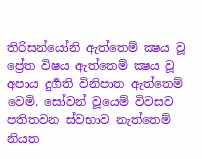තිරිසන්යෝනි ඇත්තෙම් ක්‍ෂය වූ ප්‍රේත විෂය ඇත්තෙම් ක්‍ෂය වූ අපාය දුර්‍ගති විනිපාත ඇත්තෙම් වෙමි. සෝවන් වූයෙම් විවසව පතිතවන ස්වභාව නැත්තෙම් නියත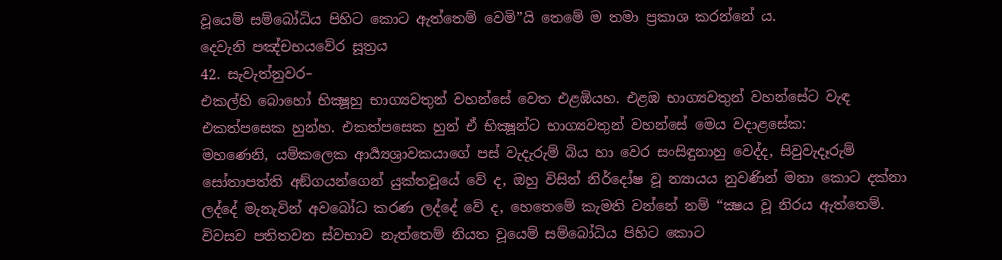වූයෙම් සම්බෝධිය පිහිට කොට ඇත්තෙම් වෙමි”යි තෙමේ ම තමා ප්‍රකාශ කරන්නේ ය.
දෙවැනි පඤ්චභයවේර සූත්‍රය
42. සැවැත්නුවර–
එකල්හි බොහෝ භික්‍ෂූහු භාග්‍යවතුන් වහන්සේ වෙත එළඹියහ. එළඹ භාග්‍යවතුන් වහන්සේට වැඳ එකත්පසෙක හුන්හ. එකත්පසෙක හුන් ඒ භික්‍ෂූන්ට භාග්‍යවතුන් වහන්සේ මෙය වදාළසේක:
මහණෙනි, යම්කලෙක ආර්‍ය්‍යශ්‍රාවකයාගේ පස් වැදැරුම් බිය හා වෙර සංසිඳුනාහු වෙද්ද, සිවුවැදෑරුම් සෝතාපත්ති අඞ්ගයන්ගෙන් යුක්තවූයේ වේ ද, ඔහු විසින් නිර්දෝෂ වූ න්‍යායය නුවණින් මනා කොට දක්නා ලද්දේ මැනැවින් අවබෝධ කරණ ලද්දේ වේ ද, හෙතෙමේ කැමති වන්නේ නම් “ක්‍ෂය වූ නිරය ඇත්තෙම්. විවසව පතිතවන ස්වභාව නැත්තෙම් නියත වූයෙම් සම්බෝධිය පිහිට කොට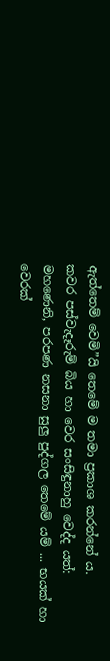ඇත්තෙම් වෙමි”යි තෙමේ ම තමා ප්‍රකාශ කරන්නේ ය.
කවර පස්වැදෑරුම් බිය හා වෙර සංසිඳුනාහු වෙද්ද යත්:
මහණෙනි, පරපණ නසනා සුලු පුද්ගල තෙමේ යම් ... භයක් හා වෙරක්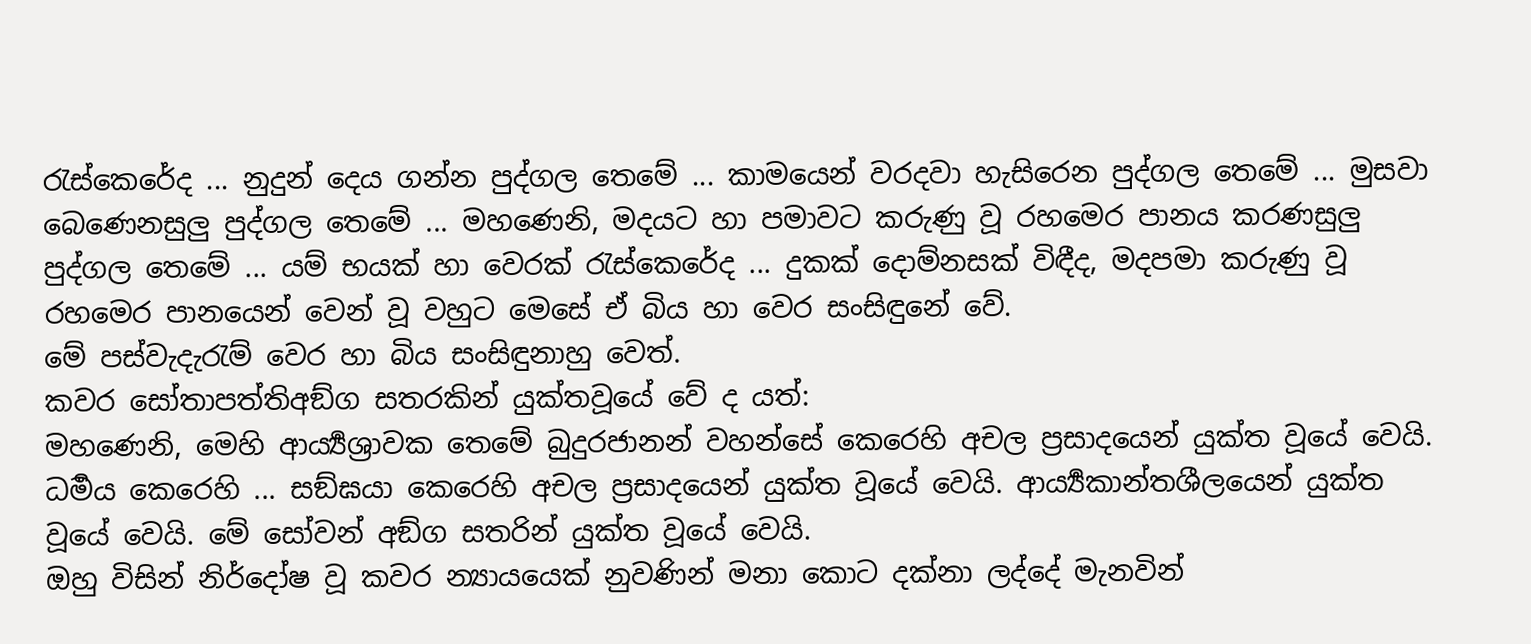රැස්කෙරේද ... නුදුන් දෙය ගන්න පුද්ගල තෙමේ ... කාමයෙන් වරදවා හැසිරෙන පුද්ගල තෙමේ ... මුසවා බෙණෙනසුලු පුද්ගල තෙමේ ... මහණෙනි, මදයට හා පමාවට කරුණු වූ රහමෙර පානය කරණසුලු පුද්ගල තෙමේ ... යම් භයක් හා වෙරක් රැස්කෙරේද ... දුකක් දොම්නසක් විඳීද, මදපමා කරුණු වූ රහමෙර පානයෙන් වෙන් වූ වහුට මෙසේ ඒ බිය හා වෙර සංසිඳුනේ වේ.
මේ පස්වැදැරැම් වෙර හා බිය සංසිඳුනාහු වෙත්.
කවර සෝතාපත්තිඅඞ්ග සතරකින් යුක්තවූයේ වේ ද යත්:
මහණෙනි, මෙහි ආර්‍ය්‍යශ්‍රාවක තෙමේ බුදුරජානන් වහන්සේ කෙරෙහි අචල ප්‍රසාදයෙන් යුක්ත වූයේ වෙයි. ධර්‍මය කෙරෙහි ... සඞ්ඝයා කෙරෙහි අචල ප්‍රසාදයෙන් යුක්ත වූයේ වෙයි. ආර්‍ය්‍යකාන්තශීලයෙන් යුක්ත වූයේ වෙයි. මේ සෝවන් අඞ්ග සතරින් යුක්ත වූයේ වෙයි.
ඔහු විසින් නිර්දෝෂ වූ කවර න්‍යායයෙක් නුවණින් මනා කොට දක්නා ලද්දේ මැනවින්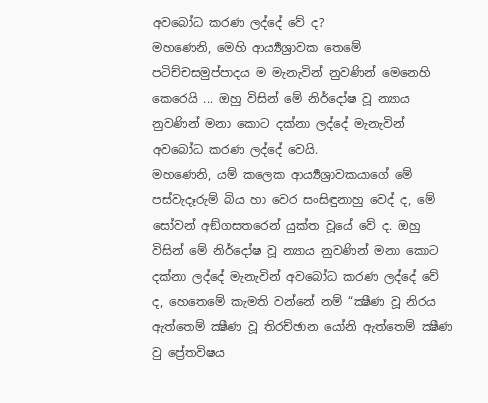අවබෝධ කරණ ලද්දේ වේ ද?
මහණෙනි, මෙහි ආර්‍ය්‍යශ්‍රාවක තෙමේ පටිච්චසමුප්පාදය ම මැනැවින් නුවණින් මෙනෙහි කෙරෙයි ... ඔහු විසින් මේ නිර්දෝෂ වූ න්‍යාය නුවණින් මනා කොට දක්නා ලද්දේ මැනැවින් අවබෝධ කරණ ලද්දේ වෙයි.
මහණෙනි, යම් කලෙක ආර්‍ය්‍යශ්‍රාවකයාගේ මේ පස්වැදෑරුම් බිය හා වෙර සංසිඳුනාහු වෙද් ද, මේ සෝවන් අඞ්ගසතරෙන් යුක්ත වූයේ වේ ද. ඔහු විසින් මේ නිර්දෝෂ වූ න්‍යාය නුවණින් මනා කොට දක්නා ලද්දේ මැනැවින් අවබෝධ කරණ ලද්දේ වේ ද, හෙතෙමේ කැමති වන්නේ නම් “ක්‍ෂීණ වූ නිරය ඇත්තෙම් ක්‍ෂීණ වූ තිරච්ඡාන යෝනි ඇත්තෙම් ක්‍ෂීණ වු ප්‍රේතවිෂය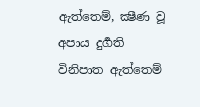ඇත්තෙම්, ක්‍ෂීණ වූ අපාය දුර්‍ගති විනිපාත ඇත්තෙම්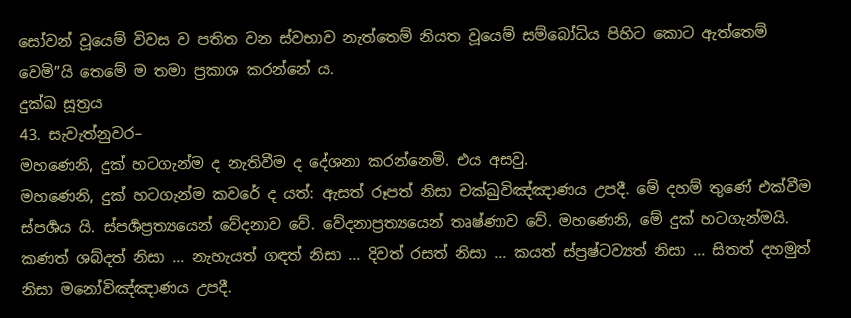සෝවන් වූයෙම් විවස ව පතිත වන ස්වභාව නැත්තෙම් නියත වූයෙම් සම්බෝධිය පිහිට කොට ඇත්තෙම් වෙමි”යි තෙමේ ම තමා ප්‍රකාශ කරන්නේ ය.
දුක්ඛ සූත්‍රය
43. සැවැත්නුවර–
මහණෙනි, දුක් හටගැන්ම ද නැතිවීම ද දේශනා කරන්නෙමි. එය අසවු.
මහණෙනි, දුක් හටගැන්ම කවරේ ද යත්: ඇසත් රූපත් නිසා චක්ඛුවිඤ්ඤාණය උපදී. මේ දහම් තුණේ එක්වීම ස්පර්‍ශය යි. ස්පර්‍ශප්‍රත්‍යයෙන් වේදනාව වේ. වේදනාප්‍රත්‍යයෙන් තෘෂ්ණාව වේ. මහණෙනි, මේ දුක් හටගැන්මයි.
කණත් ශබ්දත් නිසා ... නැහැයත් ගඳත් නිසා ... දිවත් රසත් නිසා ... කයත් ස්ප්‍රෂ්ටව්‍යත් නිසා ... සිතත් දහමුත් නිසා මනෝවිඤ්ඤාණය උපදී.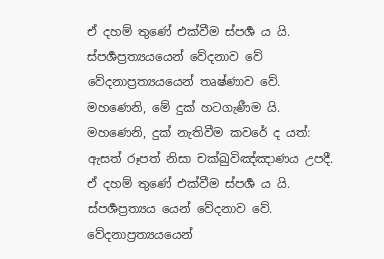ඒ දහම් තුණේ එක්වීම ස්පර්‍ශ ය යි. ස්පර්‍ශප්‍රත්‍යයයෙන් වේදනාව වේ වේදනාප්‍රත්‍යයයෙන් තෘෂ්ණාව වේ. මහණෙනි, මේ දුක් හටගැණීම යි.
මහණෙනි, දුක් නැතිවීම කවරේ ද යත්: ඇසත් රූපත් නිසා චක්ඛුවිඤ්ඤාණය උපදී. ඒ දහම් තුණේ එක්වීම ස්පර්‍ශ ය යි. ස්පර්‍ශප්‍රත්‍යය යෙන් වේදනාව වේ. වේදනාප්‍රත්‍යයයෙන්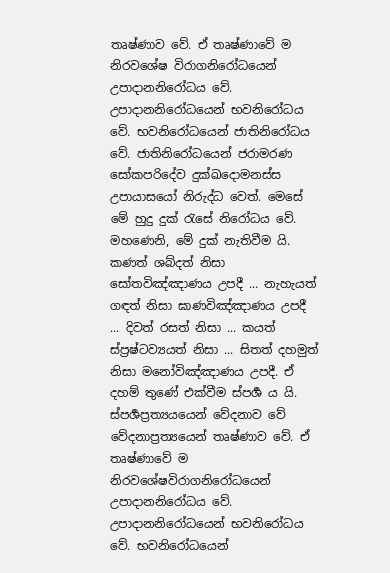තෘෂ්ණාව වේ. ඒ තෘෂ්ණාවේ ම නිරවශේෂ විරාගනිරෝධයෙන් උපාදානනිරෝධය වේ. උපාදානනිරෝධයෙන් භවනිරෝධය වේ. භවනිරෝධයෙන් ජාතිනිරෝධය වේ. ජාතිනිරෝධයෙන් ජරාමරණ සෝකපරිදේව දුක්ඛදොමනස්ස උපායාසයෝ නිරුද්ධ වෙත්. මෙසේ මේ හුදු දුක් රැසේ නිරෝධය වේ. මහණෙනි, මේ දුක් නැතිවීම යි.
කණත් ශබ්දත් නිසා සෝතවිඤ්ඤාණය උපදී ... නැහැයත් ගඳත් නිසා ඝාණවිඤ්ඤාණය උපදී ... දිවත් රසත් නිසා ... කයත් ස්ප්‍රෂ්ටව්‍යයත් නිසා ... සිතත් දහමුත් නිසා මනෝවිඤ්ඤාණය උපදී. ඒ දහම් තුණේ එක්වීම ස්පර්‍ශ ය යි. ස්පර්‍ශප්‍රත්‍යයයෙන් වේදනාව වේ වේදනාප්‍රත්‍යයෙන් තෘෂ්ණාව වේ. ඒ තෘෂ්ණාවේ ම නිරවශේෂවිරාගනිරෝධයෙන් උපාදානනිරෝධය වේ. උපාදානනිරෝධයෙන් භවනිරෝධය වේ. භවනිරෝධයෙන්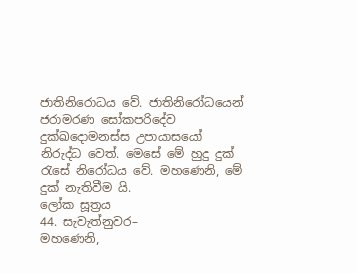ජාතිනිරොධය වේ. ජාතිනිරෝධයෙන් ජරාමරණ සෝකපරිදේව දුක්ඛදොමනස්ස උපායාසයෝ නිරුද්ධ වෙත්. මෙසේ මේ හුදු දුක් රැසේ නිරෝධය වේ. මහණෙනි, මේ දුක් නැතිවීම යි.
ලෝක සූත්‍රය
44. සැවැත්නුවර–
මහණෙනි,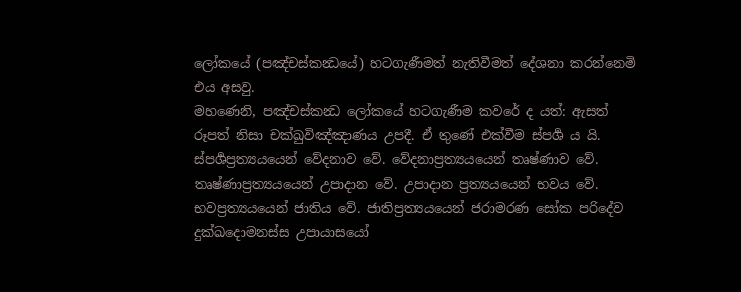ලෝකයේ (පඤ්චස්කන්‍ධයේ) හටගැණීමත් නැතිවීමත් දේශනා කරන්නෙමි එය අසවු.
මහණෙනි, පඤ්චස්කන්‍ධ ලෝකයේ හටගැණීම කවරේ ද යත්: ඇසත් රූපත් නිසා චක්ඛුවිඤ්ඤාණය උපදී. ඒ තුණේ එක්වීම ස්පර්‍ශ ය යි. ස්පර්‍ශප්‍රත්‍යයයෙන් වේදනාව වේ. වේදනාප්‍රත්‍යයයෙන් තෘෂ්ණාව වේ. තෘෂ්ණාප්‍රත්‍යයයෙන් උපාදාන වේ. උපාදාන ප්‍රත්‍යයයෙන් භවය වේ. භවප්‍රත්‍යයයෙන් ජාතිය වේ. ජාතිප්‍රත්‍යයයෙන් ජරාමරණ සෝක පරිදේව දුක්ඛදොමනස්ස උපායාසයෝ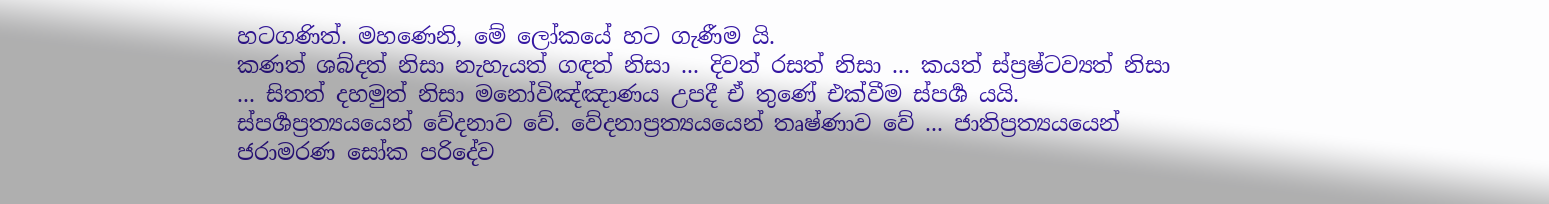හටගණිත්. මහණෙනි, මේ ලෝකයේ හට ගැණීම යි.
කණත් ශබ්දත් නිසා නැහැයත් ගඳත් නිසා ... දිවත් රසත් නිසා ... කයත් ස්ප්‍රෂ්ටව්‍යත් නිසා ... සිතත් දහමුත් නිසා මනෝවිඤ්ඤාණය උපදී ඒ තුණේ එක්වීම ස්පර්‍ශ යයි. ස්පර්‍ශප්‍රත්‍යයයෙන් වේදනාව වේ. වේදනාප්‍රත්‍යයයෙන් තෘෂ්ණාව වේ ... ජාතිප්‍රත්‍යයයෙන් ජරාමරණ සෝක පරිදේව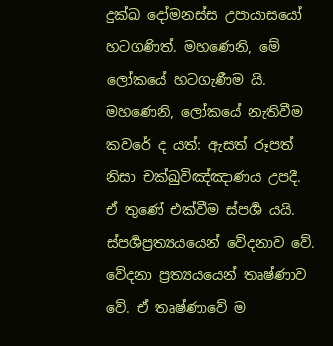දුක්ඛ දෝමනස්ස උපායාසයෝ හටගණිත්. මහණෙනි, මේ ලෝකයේ හටගැණීම යි.
මහණෙනි, ලෝකයේ නැතිවීම කවරේ ද යත්: ඇසත් රූපත් නිසා චක්ඛුවිඤ්ඤාණය උපදී. ඒ තුණේ එක්වීම ස්පර්‍ශ යයි. ස්පර්‍ශප්‍රත්‍යයයෙන් වේදනාව වේ. වේදනා ප්‍රත්‍යයයෙන් තෘෂ්ණාව වේ. ඒ තෘෂ්ණාවේ ම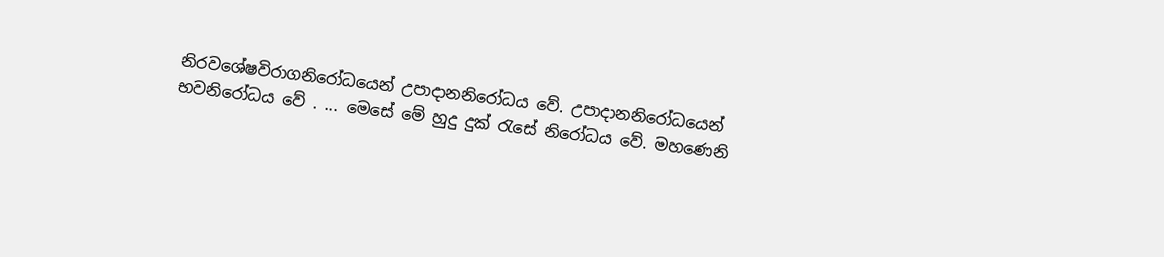නිරවශේෂවිරාගනිරෝධයෙන් උපාදානනිරෝධය වේ. උපාදානනිරෝධයෙන් භවනිරෝධය වේ . ... මෙසේ මේ හුදු දුක් රැසේ නිරෝධය වේ. මහණෙනි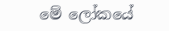මේ ලෝකයේ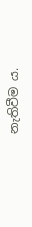නැතිවීම ය.